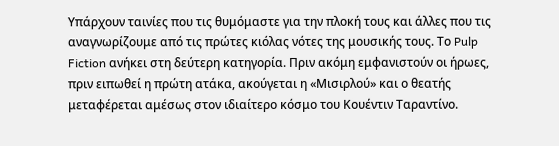Υπάρχουν ταινίες που τις θυμόμαστε για την πλοκή τους και άλλες που τις αναγνωρίζουμε από τις πρώτες κιόλας νότες της μουσικής τους. Το Pulp Fiction ανήκει στη δεύτερη κατηγορία. Πριν ακόμη εμφανιστούν οι ήρωες, πριν ειπωθεί η πρώτη ατάκα, ακούγεται η «Μισιρλού» και ο θεατής μεταφέρεται αμέσως στον ιδιαίτερο κόσμο του Κουέντιν Ταραντίνο.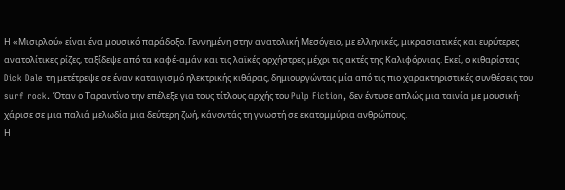Η «Μισιρλού» είναι ένα μουσικό παράδοξο. Γεννημένη στην ανατολική Μεσόγειο, με ελληνικές, μικρασιατικές και ευρύτερες ανατολίτικες ρίζες, ταξίδεψε από τα καφέ-αμάν και τις λαϊκές ορχήστρες μέχρι τις ακτές της Καλιφόρνιας. Εκεί, ο κιθαρίστας Dick Dale τη μετέτρεψε σε έναν καταιγισμό ηλεκτρικής κιθάρας, δημιουργώντας μία από τις πιο χαρακτηριστικές συνθέσεις του surf rock. Όταν ο Ταραντίνο την επέλεξε για τους τίτλους αρχής του Pulp Fiction, δεν έντυσε απλώς μια ταινία με μουσική· χάρισε σε μια παλιά μελωδία μια δεύτερη ζωή, κάνοντάς τη γνωστή σε εκατομμύρια ανθρώπους.
Η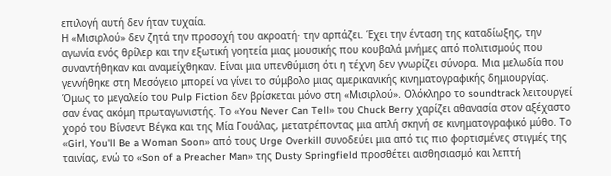επιλογή αυτή δεν ήταν τυχαία.
Η «Μισιρλού» δεν ζητά την προσοχή του ακροατή· την αρπάζει. Έχει την ένταση της καταδίωξης, την αγωνία ενός θρίλερ και την εξωτική γοητεία μιας μουσικής που κουβαλά μνήμες από πολιτισμούς που συναντήθηκαν και αναμείχθηκαν. Είναι μια υπενθύμιση ότι η τέχνη δεν γνωρίζει σύνορα. Μια μελωδία που γεννήθηκε στη Μεσόγειο μπορεί να γίνει το σύμβολο μιας αμερικανικής κινηματογραφικής δημιουργίας.
Όμως το μεγαλείο του Pulp Fiction δεν βρίσκεται μόνο στη «Μισιρλού». Ολόκληρο το soundtrack λειτουργεί σαν ένας ακόμη πρωταγωνιστής. Το «You Never Can Tell» του Chuck Berry χαρίζει αθανασία στον αξέχαστο χορό του Βίνσεντ Βέγκα και της Μία Γουάλας, μετατρέποντας μια απλή σκηνή σε κινηματογραφικό μύθο. Το «Girl, You'll Be a Woman Soon» από τους Urge Overkill συνοδεύει μια από τις πιο φορτισμένες στιγμές της ταινίας, ενώ το «Son of a Preacher Man» της Dusty Springfield προσθέτει αισθησιασμό και λεπτή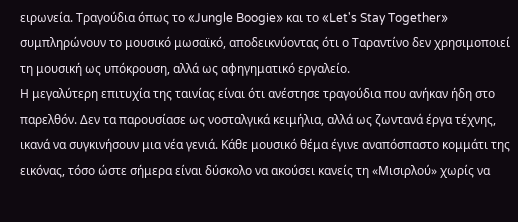ειρωνεία. Τραγούδια όπως το «Jungle Boogie» και το «Let's Stay Together» συμπληρώνουν το μουσικό μωσαϊκό, αποδεικνύοντας ότι ο Ταραντίνο δεν χρησιμοποιεί τη μουσική ως υπόκρουση, αλλά ως αφηγηματικό εργαλείο.
Η μεγαλύτερη επιτυχία της ταινίας είναι ότι ανέστησε τραγούδια που ανήκαν ήδη στο παρελθόν. Δεν τα παρουσίασε ως νοσταλγικά κειμήλια, αλλά ως ζωντανά έργα τέχνης, ικανά να συγκινήσουν μια νέα γενιά. Κάθε μουσικό θέμα έγινε αναπόσπαστο κομμάτι της εικόνας, τόσο ώστε σήμερα είναι δύσκολο να ακούσει κανείς τη «Μισιρλού» χωρίς να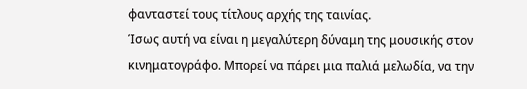φανταστεί τους τίτλους αρχής της ταινίας.
Ίσως αυτή να είναι η μεγαλύτερη δύναμη της μουσικής στον κινηματογράφο. Μπορεί να πάρει μια παλιά μελωδία, να την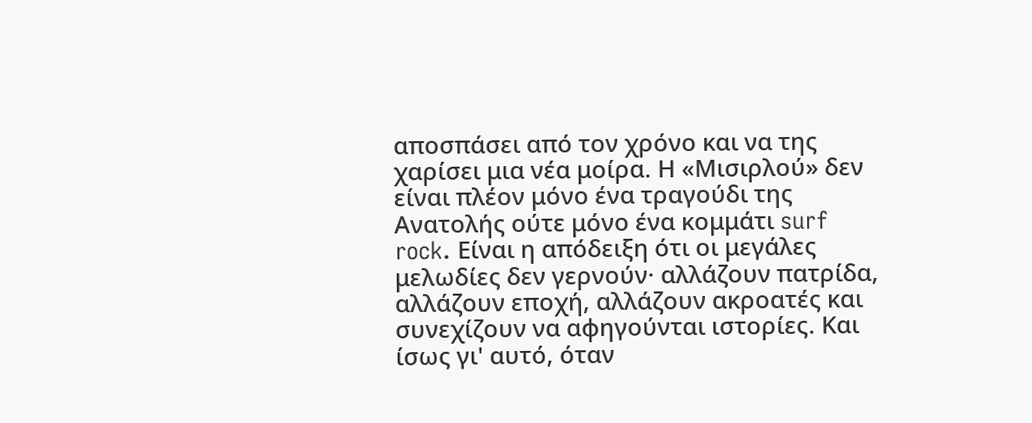αποσπάσει από τον χρόνο και να της χαρίσει μια νέα μοίρα. Η «Μισιρλού» δεν είναι πλέον μόνο ένα τραγούδι της Ανατολής ούτε μόνο ένα κομμάτι surf rock. Είναι η απόδειξη ότι οι μεγάλες μελωδίες δεν γερνούν· αλλάζουν πατρίδα, αλλάζουν εποχή, αλλάζουν ακροατές και συνεχίζουν να αφηγούνται ιστορίες. Και ίσως γι' αυτό, όταν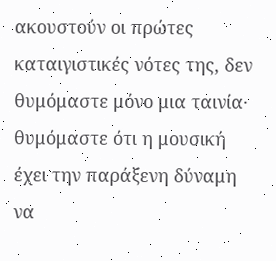ακουστούν οι πρώτες καταιγιστικές νότες της, δεν θυμόμαστε μόνο μια ταινία· θυμόμαστε ότι η μουσική έχει την παράξενη δύναμη να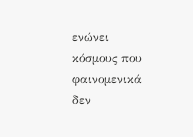ενώνει κόσμους που φαινομενικά δεν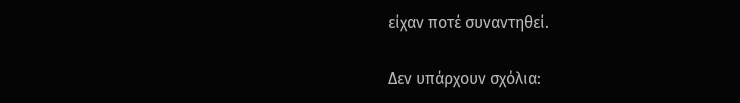είχαν ποτέ συναντηθεί.

Δεν υπάρχουν σχόλια: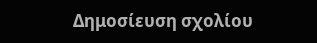Δημοσίευση σχολίου